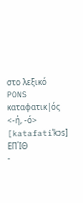στο λεξικό PONS
καταφατικ|ός <-ή, -ό> [katafatiˈkɔs] ΕΠΊΘ
-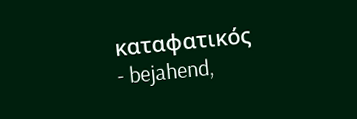καταφατικός
- bejahend,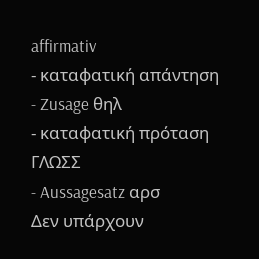affirmativ
- καταφατική απάντηση
- Zusage θηλ
- καταφατική πρόταση ΓΛΩΣΣ
- Aussagesatz αρσ
Δεν υπάρχουν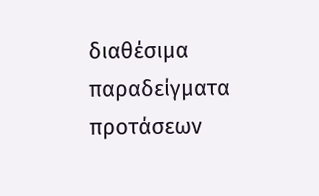διαθέσιμα παραδείγματα προτάσεων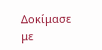Δοκίμασε με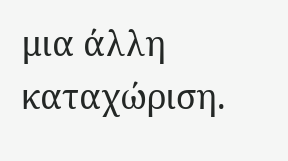μια άλλη καταχώριση.